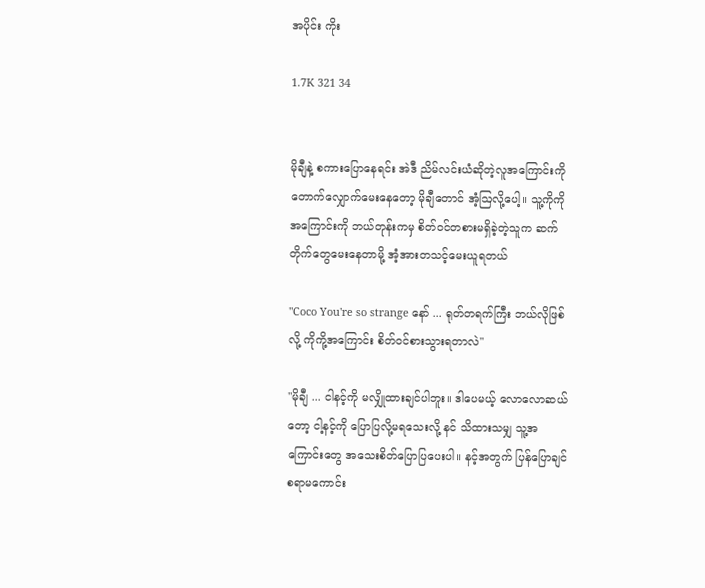အပိုင်း ကိုး

1.7K 321 34


မိုချီနဲ့ စကားပြောနေရင်း အဲဒီ ညိမ်လင်းယံဆိုတဲ့လူအကြောင်းကို တောက်လျှောက်မေးနေတော့ မိုချီတောင် အံ့ဩလို့ပေါ့။ သူ့ကိုကိုအကြောင်းကို ဘယ်တုန်းကမှ စိတ်ဝင်တစားမရှိခဲ့တဲ့သူက ဆက်တိုက်တွေမေးနေတာမို့ အံ့အားတသင့်မေးယူရတယ်

"Coco You're so strange နော် ... ရုတ်တရက်ကြီး ဘယ်လိုဖြစ်လို့ ကိုကို့အကြောင်း စိတ်ဝင်စားသွားရတာလဲ"

"မိုချီ ... ငါနင့်ကို မလျှိုထားချင်ပါဘူး။ ဒါပေမယ့် လောလောဆယ်တော့ ငါ့နင့်ကို ပြောပြလို့မရသေးလို့ နင် သိထားသမျှ သူ့အကြောင်းတွေ အသေးစိတ်ပြောပြပေးပါ။ နင့်အတွက် ပြန်ပြောချင်စရာမကောင်း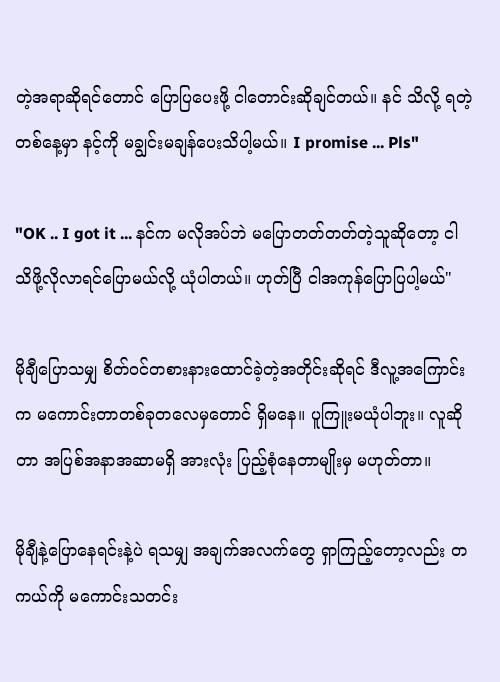တဲ့အရာဆိုရင်တောင် ပြောပြပေးဖို့ ငါတောင်းဆိုချင်တယ်။ နင် သိလို့ ရတဲ့တစ်နေ့မှာ နင့်ကို မချွင်းမချန်ပေးသိပါ့မယ်။ I promise ... Pls"

"OK .. I got it ... နင်က မလိုအပ်ဘဲ မပြောတတ်တတ်တဲ့သူဆိုတော့ ငါ သိဖို့လိုလာရင်ပြောမယ်လို့ ယုံပါတယ်။ ဟုတ်ပြီ ငါအကုန်ပြောပြပါ့မယ်"

မိုချီပြောသမျှ စိတ်ဝင်တစားနားထောင်ခဲ့တဲ့အတိုင်းဆိုရင် ဒီလူ့အကြောင်းက မကောင်းတာတစ်ခုတလေမှတောင် ရှိမနေ။ ပူကြူးမယုံပါဘူး။ လူဆိုတာ အပြစ်အနာအဆာမရှိ အားလုံး ပြည့်စုံနေတာမျိုးမှ မဟုတ်တာ။

မိုချီနဲ့ပြောနေရင်းနဲ့ပဲ ရသမျှ အချက်အလက်တွေ ရှာကြည့်တော့လည်း တကယ်ကို မကောင်းသတင်း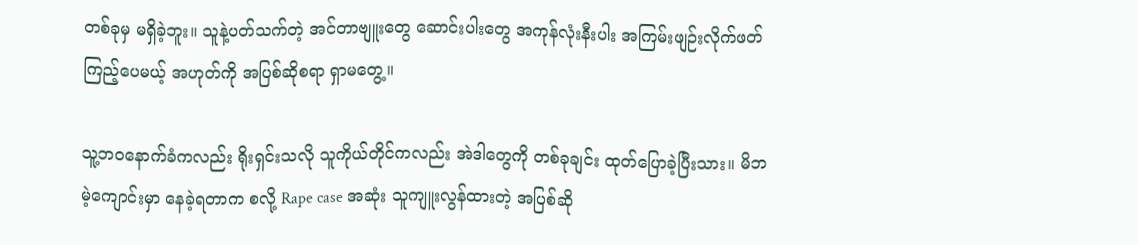တစ်ခုမှ မရှိခဲ့ဘူး။ သူနဲ့ပတ်သက်တဲ့ အင်တာဗျူးတွေ ဆောင်းပါးတွေ အကုန်လုံးနီးပါး အကြမ်းဖျဉ်းလိုက်ဖတ်ကြည့်ပေမယ့် အဟုတ်ကို အပြစ်ဆိုစရာ ရှာမတွေ့။

သူ့ဘဝနောက်ခံကလည်း ရိုးရှင်းသလို သူကိုယ်တိုင်ကလည်း အဲဒါတွေကို တစ်ခုချင်း ထုတ်ပြောခဲ့ပြီးသား။ မိဘမဲ့ကျောင်းမှာ နေခဲ့ရတာက စလို့ Rape case အဆုံး သူကျူးလွန်ထားတဲ့ အပြစ်ဆို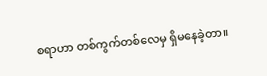စရာဟာ တစ်ကွက်တစ်လေမှ ရှိမနေခဲ့တာ။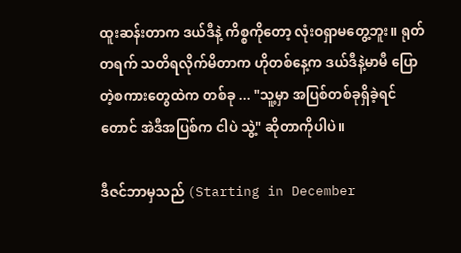ထူးဆန်းတာက ဒယ်ဒီနဲ့ ကိစ္စကိုတော့ လုံးဝရှာမတွေ့ဘူး။ ရုတ်တရက် သတိရလိုက်မိတာက ဟိုတစ်နေ့က ဒယ်ဒီနဲ့မာမီ ပြောတဲ့စကားတွေထဲက တစ်ခု ... "သူ့မှာ အပြစ်တစ်ခုရှိခဲ့ရင်တောင် အဲဒီအပြစ်က ငါပဲ သွဲ့" ဆိုတာကိုပါပဲ။

ဒီဇင်ဘာမှသည် (Starting in December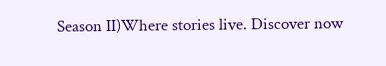Season II)Where stories live. Discover now